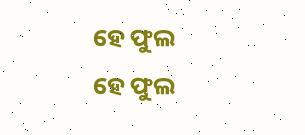ହେ ଫୁଲ
ହେ ଫୁଲ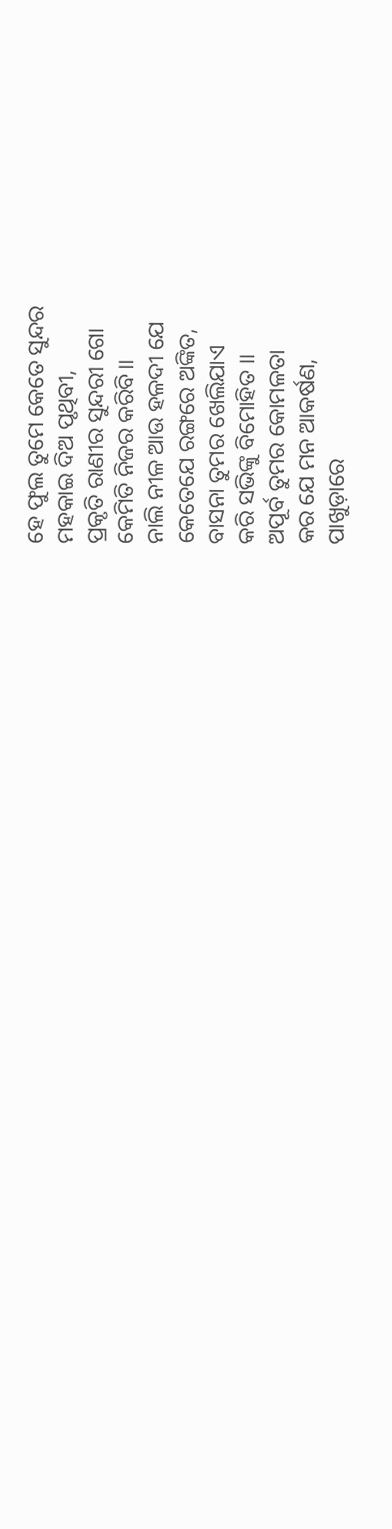ହେ ଫୁଲ ତୁମେ କେତେ ସୁନ୍ଦର
ମହକାଇ ଦିଅ ପୃଥିବୀ,
ପ୍ରକୃତି ରାଣୀର ସୁନ୍ଦରୀ ଗୋ
କେମିତି ନିଜର କରିବି।।
ନାଲି ନୀଳ ଆଉ ହଳଦୀ ଯେ
କେତେଯେ ରଙ୍ଗରେ ଅଙ୍କିତ,
ବାସନା ତୁମର ଖେଲିଯାଏ
କରି ସଭିଙ୍କୁ ବିମୋହିତ ।।
ଅପୂର୍ବ ତୁମର କୋମଳତା
କର ଯେ ମନ ଆକର୍ଷଣ,
ପାଖୁଡ଼ାରେ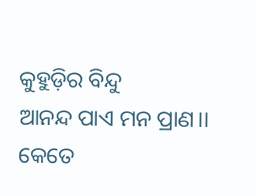କୁହୁଡ଼ିର ବିନ୍ଦୁ
ଆନନ୍ଦ ପାଏ ମନ ପ୍ରାଣ।।
କେତେ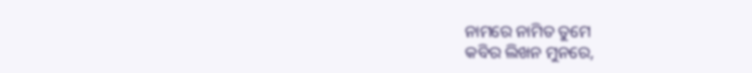ନାମରେ ନାମିତ ତୁମେ
କବିର ଲିଖନ ମୁନରେ,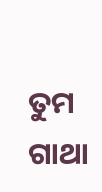ତୁମ ଗାଥା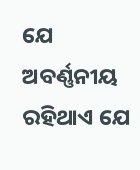ଯେ ଅବର୍ଣ୍ଣନୀୟ
ରହିଥାଏ ଯେ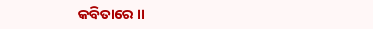କବିତାରେ ।।